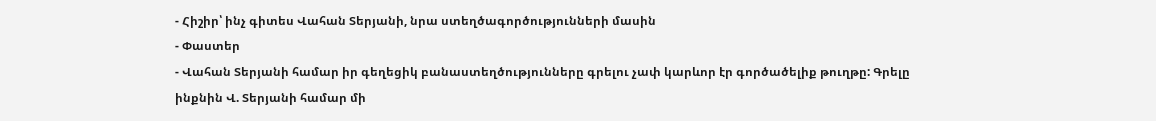- Հիշիր՝ ինչ գիտես Վահան Տերյանի, նրա ստեղծագործությունների մասին
- Փաստեր
- Վահան Տերյանի համար իր գեղեցիկ բանաստեղծությունները գրելու չափ կարևոր էր գործածելիք թուղթը: Գրելը ինքնին Վ. Տերյանի համար մի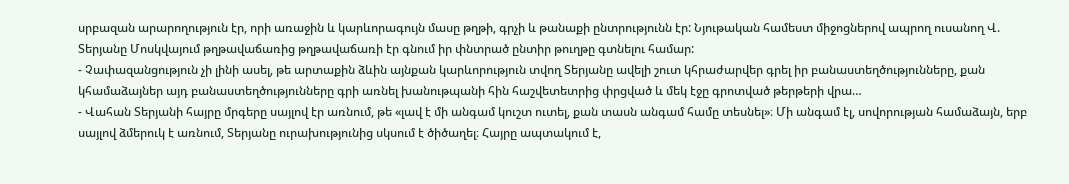սրբազան արարողություն էր, որի առաջին և կարևորագույն մասը թղթի, գրչի և թանաքի ընտրությունն էր: Նյութական համեստ միջոցներով ապրող ուսանող Վ. Տերյանը Մոսկվայում թղթավաճառից թղթավաճառի էր գնում իր փնտրած ընտիր թուղթը գտնելու համար:
- Չափազանցություն չի լինի ասել, թե արտաքին ձևին այնքան կարևորություն տվող Տերյանը ավելի շուտ կհրաժարվեր գրել իր բանաստեղծությունները, քան կհամաձայներ այդ բանաստեղծությունները գրի առնել խանութպանի հին հաշվետետրից փրցված և մեկ էջը գրոտված թերթերի վրա…
- Վահան Տերյանի հայրը մրգերը սայլով էր առնում, թե «լավ է մի անգամ կուշտ ուտել, քան տասն անգամ համը տեսնել»։ Մի անգամ էլ, սովորության համաձայն, երբ սայլով ձմերուկ է առնում, Տերյանը ուրախությունից սկսում է ծիծաղել։ Հայրը ապտակում է,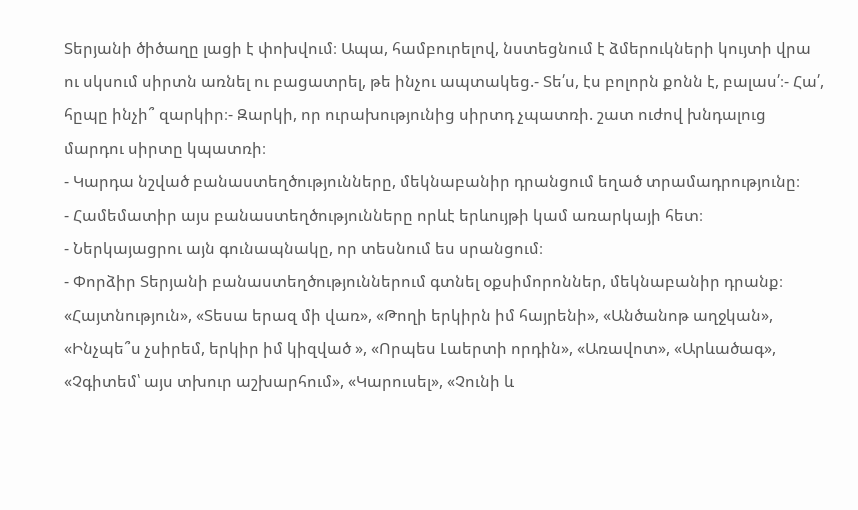Տերյանի ծիծաղը լացի է փոխվում։ Ապա, համբուրելով, նստեցնում է ձմերուկների կույտի վրա ու սկսում սիրտն առնել ու բացատրել, թե ինչու ապտակեց.- Տե՛ս, էս բոլորն քոնն է, բալաս՛։- Հա՛, հըպը ինչի՞ զարկիր։- Զարկի, որ ուրախությունից սիրտդ չպատռի. շատ ուժով խնդալուց մարդու սիրտը կպատռի։
- Կարդա նշված բանաստեղծությունները, մեկնաբանիր դրանցում եղած տրամադրությունը։
- Համեմատիր այս բանաստեղծությունները որևէ երևույթի կամ առարկայի հետ։
- Ներկայացրու այն գունապնակը, որ տեսնում ես սրանցում։
- Փորձիր Տերյանի բանաստեղծություններում գտնել օքսիմորոններ, մեկնաբանիր դրանք։
«Հայտնություն», «Տեսա երազ մի վառ», «Թողի երկիրն իմ հայրենի», «Անծանոթ աղջկան», «Ինչպե՞ս չսիրեմ, երկիր իմ կիզված », «Որպես Լաերտի որդին», «Առավոտ», «Արևածագ», «Չգիտեմ՝ այս տխուր աշխարհում», «Կարուսել», «Չունի և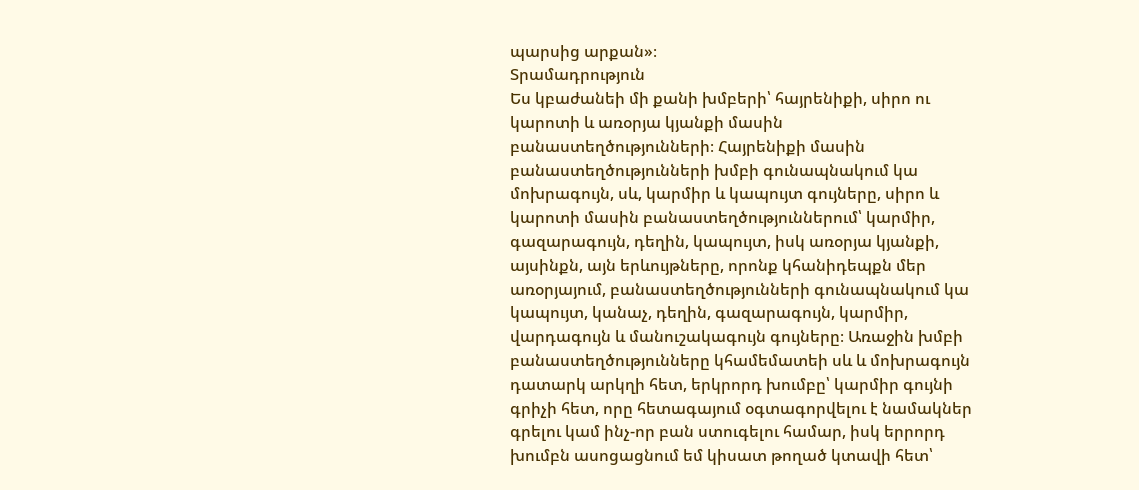պարսից արքան»։
Տրամադրություն
Ես կբաժանեի մի քանի խմբերի՝ հայրենիքի, սիրո ու կարոտի և առօրյա կյանքի մասին բանաստեղծությունների։ Հայրենիքի մասին բանաստեղծությունների խմբի գունապնակում կա մոխրագույն, սև, կարմիր և կապույտ գույները, սիրո և կարոտի մասին բանաստեղծություններում՝ կարմիր, գազարագույն, դեղին, կապույտ, իսկ առօրյա կյանքի, այսինքն, այն երևույթները, որոնք կհանիդեպքն մեր առօրյայում, բանաստեղծությունների գունապնակում կա կապույտ, կանաչ, դեղին, գազարագույն, կարմիր, վարդագույն և մանուշակագույն գույները։ Առաջին խմբի բանաստեղծությունները կհամեմատեի սև և մոխրագույն դատարկ արկղի հետ, երկրորդ խումբը՝ կարմիր գույնի գրիչի հետ, որը հետագայում օգտագորվելու է նամակներ գրելու կամ ինչ-որ բան ստուգելու համար, իսկ երրորդ խումբն ասոցացնում եմ կիսատ թողած կտավի հետ՝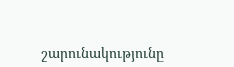շարունակությունը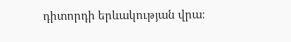դիտորդի երևակության վրա։